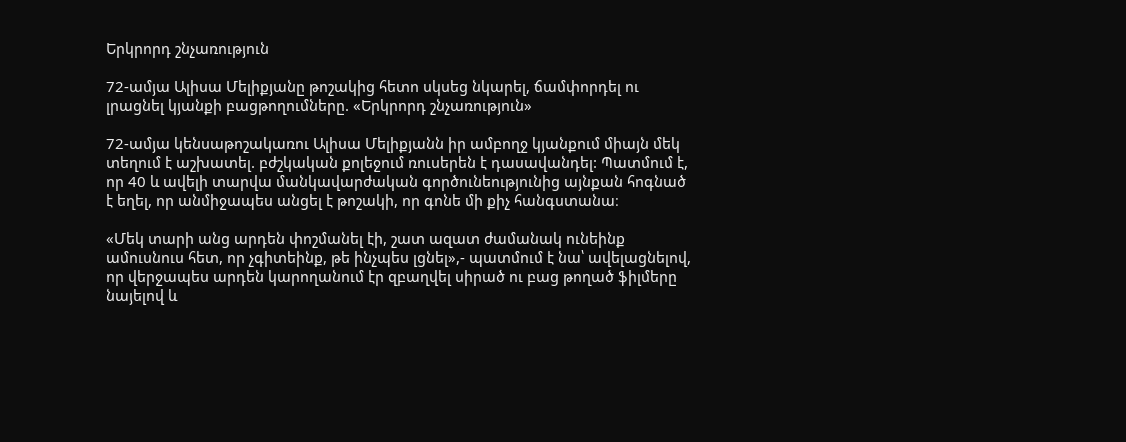Երկրորդ շնչառություն

72-ամյա Ալիսա Մելիքյանը թոշակից հետո սկսեց նկարել, ճամփորդել ու լրացնել կյանքի բացթողումները. «Երկրորդ շնչառություն»

72-ամյա կենսաթոշակառու Ալիսա Մելիքյանն իր ամբողջ կյանքում միայն մեկ տեղում է աշխատել. բժշկական քոլեջում ռուսերեն է դասավանդել: Պատմում է, որ 40 և ավելի տարվա մանկավարժական գործունեությունից այնքան հոգնած է եղել, որ անմիջապես անցել է թոշակի, որ գոնե մի քիչ հանգստանա։

«Մեկ տարի անց արդեն փոշմանել էի, շատ ազատ ժամանակ ունեինք ամուսնուս հետ, որ չգիտեինք, թե ինչպես լցնել»,- պատմում է նա՝ ավելացնելով, որ վերջապես արդեն կարողանում էր զբաղվել սիրած ու բաց թողած ֆիլմերը նայելով և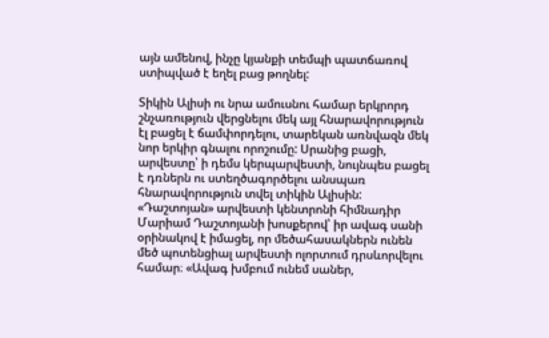այն ամենով, ինչը կյանքի տեմպի պատճառով ստիպված է եղել բաց թողնել:

Տիկին Ալիսի ու նրա ամուսնու համար երկրորդ շնչառություն վերցնելու մեկ այլ հնարավորություն էլ բացել է ճամփորդելու, տարեկան առնվազն մեկ նոր երկիր գնալու որոշումը: Սրանից բացի, արվեստը՝ ի դեմս կերպարվեստի, նույնպես բացել է դռներն ու ստեղծագործելու անսպառ հնարավորություն տվել տիկին Ալիսին: «Դաշտոյան» արվեստի կենտրոնի հիմնադիր Մարիամ Դաշտոյանի խոսքերով՝ իր ավագ սանի օրինակով է իմացել, որ մեծահասակներն ունեն մեծ պոտենցիալ արվեստի ոլորտում դրսևորվելու համար։ «Ավագ խմբում ունեմ սաներ,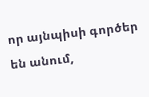որ այնպիսի գործեր են անում,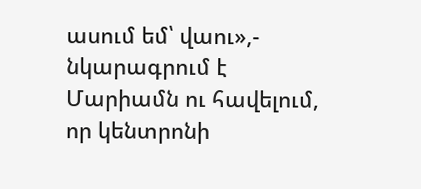ասում եմ՝ վաու»,- նկարագրում է Մարիամն ու հավելում, որ կենտրոնի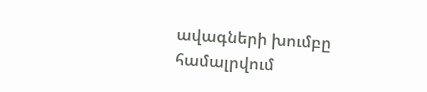ավագների խումբը համալրվում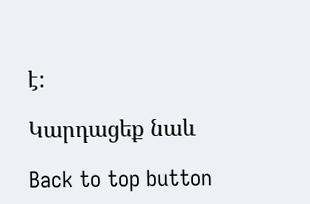է:

Կարդացեք նաև

Back to top button